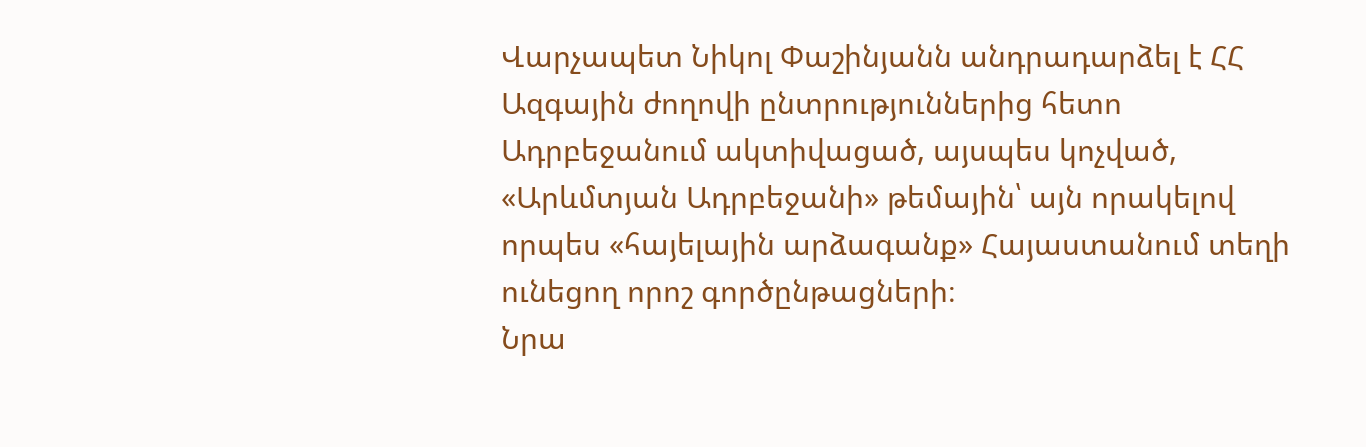Վարչապետ Նիկոլ Փաշինյանն անդրադարձել է ՀՀ Ազգային ժողովի ընտրություններից հետո Ադրբեջանում ակտիվացած, այսպես կոչված, «Արևմտյան Ադրբեջանի» թեմային՝ այն որակելով որպես «հայելային արձագանք» Հայաստանում տեղի ունեցող որոշ գործընթացների։
Նրա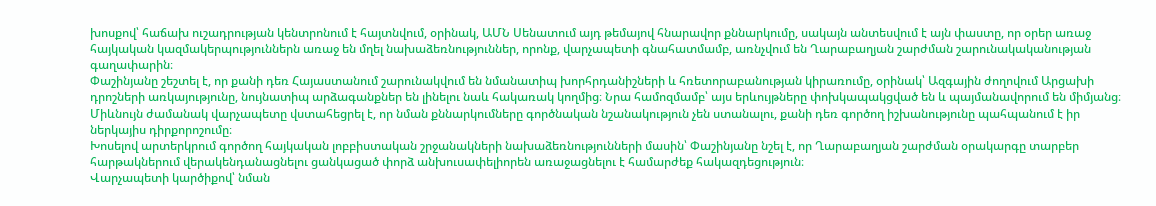խոսքով՝ հաճախ ուշադրության կենտրոնում է հայտնվում, օրինակ, ԱՄՆ Սենատում այդ թեմայով հնարավոր քննարկումը, սակայն անտեսվում է այն փաստը, որ օրեր առաջ հայկական կազմակերպություններն առաջ են մղել նախաձեռնություններ, որոնք, վարչապետի գնահատմամբ, առնչվում են Ղարաբաղյան շարժման շարունակականության գաղափարին։
Փաշինյանը շեշտել է, որ քանի դեռ Հայաստանում շարունակվում են նմանատիպ խորհրդանիշների և հռետորաբանության կիրառումը, օրինակ՝ Ազգային ժողովում Արցախի դրոշների առկայությունը, նույնատիպ արձագանքներ են լինելու նաև հակառակ կողմից։ Նրա համոզմամբ՝ այս երևույթները փոխկապակցված են և պայմանավորում են միմյանց։
Միևնույն ժամանակ վարչապետը վստահեցրել է, որ նման քննարկումները գործնական նշանակություն չեն ստանալու, քանի դեռ գործող իշխանությունը պահպանում է իր ներկայիս դիրքորոշումը։
Խոսելով արտերկրում գործող հայկական լոբբիստական շրջանակների նախաձեռնությունների մասին՝ Փաշինյանը նշել է, որ Ղարաբաղյան շարժման օրակարգը տարբեր հարթակներում վերակենդանացնելու ցանկացած փորձ անխուսափելիորեն առաջացնելու է համարժեք հակազդեցություն։
Վարչապետի կարծիքով՝ նման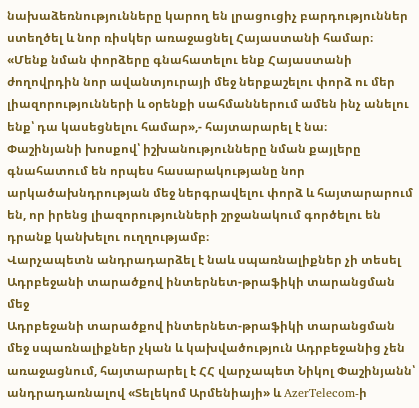նախաձեռնությունները կարող են լրացուցիչ բարդություններ ստեղծել և նոր ռիսկեր առաջացնել Հայաստանի համար։
«Մենք նման փորձերը գնահատելու ենք Հայաստանի ժողովրդին նոր ավանտյուրայի մեջ ներքաշելու փորձ ու մեր լիազորությունների և օրենքի սահմաններում ամեն ինչ անելու ենք՝ դա կասեցնելու համար»,- հայտարարել է նա։
Փաշինյանի խոսքով՝ իշխանությունները նման քայլերը գնահատում են որպես հասարակությանը նոր արկածախնդրության մեջ ներգրավելու փորձ և հայտարարում են, որ իրենց լիազորությունների շրջանակում գործելու են դրանք կանխելու ուղղությամբ։
Վարչապետն անդրադարձել է նաև սպառնալիքներ չի տեսել Ադրբեջանի տարածքով ինտերնետ-թրաֆիկի տարանցման մեջ
Ադրբեջանի տարածքով ինտերնետ-թրաֆիկի տարանցման մեջ սպառնալիքներ չկան և կախվածություն Ադրբեջանից չեն առաջացնում, հայտարարել է ՀՀ վարչապետ Նիկոլ Փաշինյանն՝ անդրադառնալով «Տելեկոմ Արմենիայի» և AzerTelecom-ի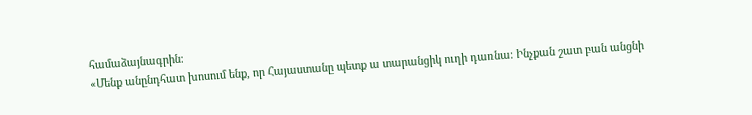համաձայնագրին։
«Մենք անընդհատ խոսում ենք, որ Հայաստանը պետք ա տարանցիկ ուղի դառնա։ Ինչքան շատ բան անցնի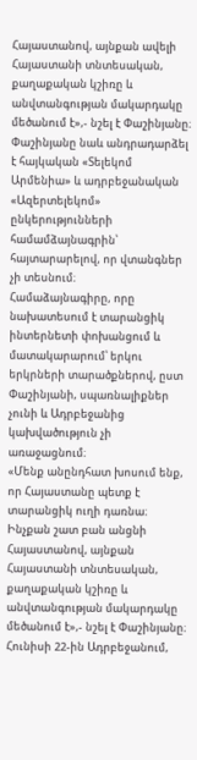Հայաստանով, այնքան ավելի Հայաստանի տնտեսական, քաղաքական կշիռը և անվտանգության մակարդակը մեծանում է»,- նշել է Փաշինյանը։
Փաշինյանը նաև անդրադարձել է հայկական «Տելեկոմ Արմենիա» և ադրբեջանական «Ազերտելեկոմ» ընկերությունների համամձայնագրին՝ հայտարարելով, որ վտանգներ չի տեսնում։
Համաձայնագիրը, որը նախատեսում է տարանցիկ ինտերնետի փոխանցում և մատակարարում՝ երկու երկրների տարածքներով, ըստ Փաշինյանի, սպառնալիքներ չունի և Ադրբեջանից կախվածություն չի առաջացնում։
«Մենք անընդհատ խոսում ենք, որ Հայաստանը պետք է տարանցիկ ուղի դառնա։ Ինչքան շատ բան անցնի Հայաստանով, այնքան Հայաստանի տնտեսական, քաղաքական կշիռը և անվտանգության մակարդակը մեծանում է»,- նշել է Փաշինյանը։
Հունիսի 22-ին Ադրբեջանում,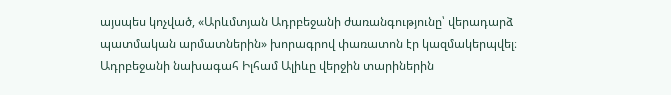այսպես կոչված, «Արևմտյան Ադրբեջանի ժառանգությունը՝ վերադարձ պատմական արմատներին» խորագրով փառատոն էր կազմակերպվել։
Ադրբեջանի նախագահ Իլհամ Ալիևը վերջին տարիներին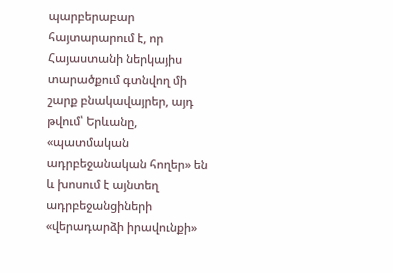պարբերաբար հայտարարում է, որ Հայաստանի ներկայիս տարածքում գտնվող մի շարք բնակավայրեր, այդ թվում՝ Երևանը, «պատմական ադրբեջանական հողեր» են և խոսում է այնտեղ ադրբեջանցիների «վերադարձի իրավունքի»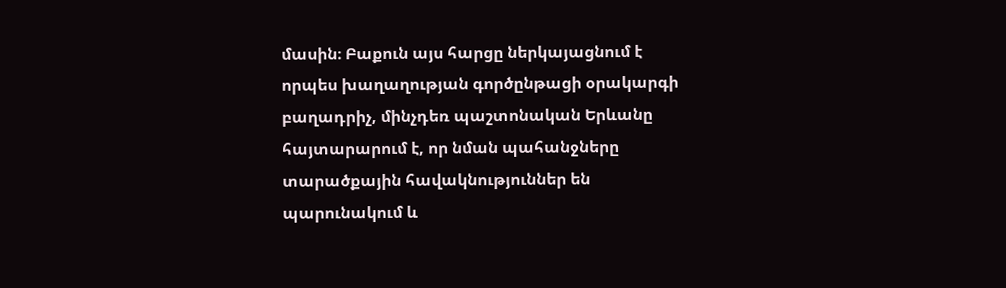մասին։ Բաքուն այս հարցը ներկայացնում է որպես խաղաղության գործընթացի օրակարգի բաղադրիչ, մինչդեռ պաշտոնական Երևանը հայտարարում է, որ նման պահանջները տարածքային հավակնություններ են պարունակում և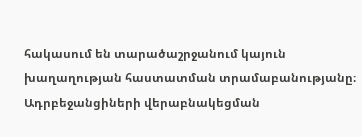հակասում են տարածաշրջանում կայուն խաղաղության հաստատման տրամաբանությանը։
Ադրբեջանցիների վերաբնակեցման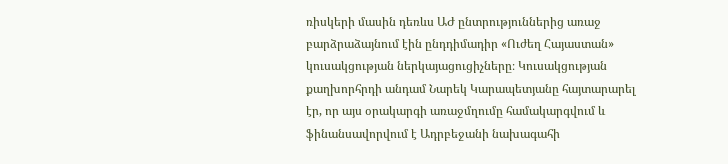ռիսկերի մասին դեռևս ԱԺ ընտրություններից առաջ բարձրաձայնում էին ընդդիմադիր «Ուժեղ Հայաստան» կուսակցության ներկայացուցիչները։ Կուսակցության քաղխորհրդի անդամ Նարեկ Կարապետյանը հայտարարել էր, որ այս օրակարգի առաջմղումը համակարգվում և ֆինանսավորվում է Ադրբեջանի նախագահի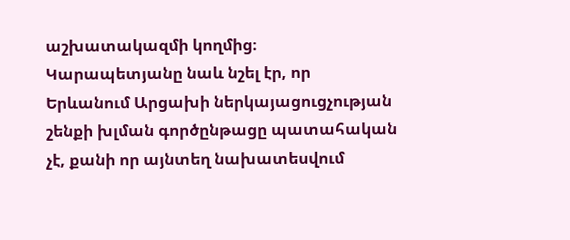աշխատակազմի կողմից։
Կարապետյանը նաև նշել էր, որ Երևանում Արցախի ներկայացուցչության շենքի խլման գործընթացը պատահական չէ, քանի որ այնտեղ նախատեսվում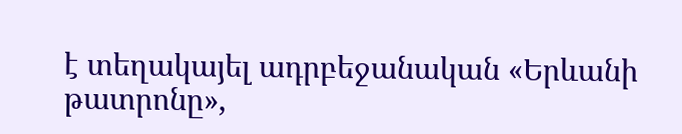է տեղակայել ադրբեջանական «Երևանի թատրոնը»,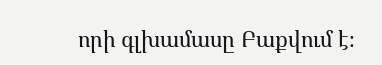որի գլխամասը Բաքվում է։